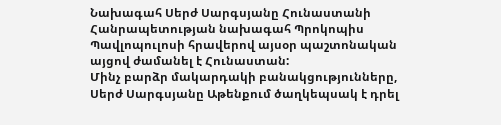Նախագահ Սերժ Սարգսյանը Հունաստանի Հանրապետության նախագահ Պրոկոպիս Պավլոպուլոսի հրավերով այսօր պաշտոնական այցով ժամանել է Հունաստան:
Մինչ բարձր մակարդակի բանակցությունները, Սերժ Սարգսյանը Աթենքում ծաղկեպսակ է դրել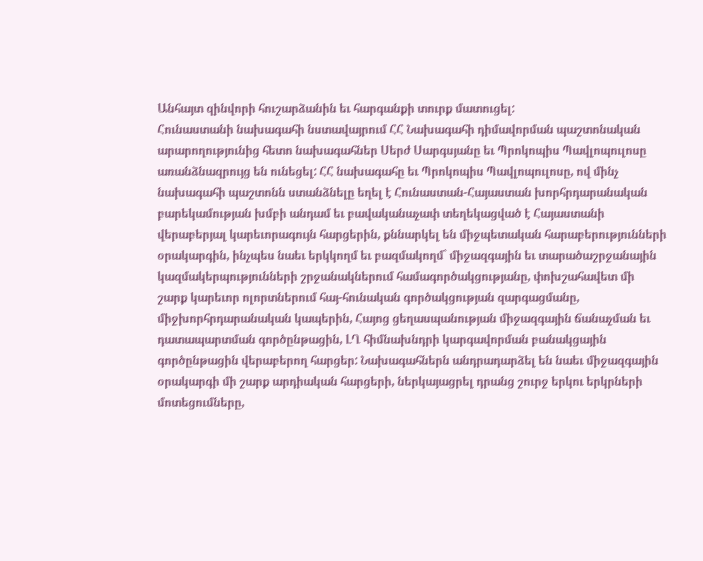Անհայտ զինվորի հուշարձանին եւ հարգանքի տուրք մատուցել:
Հունաստանի նախագահի նստավայրում ՀՀ Նախագահի դիմավորման պաշտոնական արարողությունից հետո նախագահներ Սերժ Սարգսյանը եւ Պրոկոպիս Պավլոպուլոսը առանձնազրույց են ունեցել: ՀՀ նախագահը եւ Պրոկոպիս Պավլոպուլոսը, ով մինչ նախագահի պաշտոնն ստանձնելը եղել է Հունաստան-Հայաստան խորհրդարանական բարեկամության խմբի անդամ եւ բավականաչափ տեղեկացված է Հայաստանի վերաբերյալ կարեւորագույն հարցերին, քննարկել են միջպետական հարաբերությունների օրակարգին, ինչպես նաեւ երկկողմ եւ բազմակողմ` միջազգային եւ տարածաշրջանային կազմակերպությունների շրջանակներում համագործակցությանը, փոխշահավետ մի շարք կարեւոր ոլորտներում հայ-հունական գործակցության զարգացմանը, միջխորհրդարանական կապերին, Հայոց ցեղասպանության միջազգային ճանաչման եւ դատապարտման գործընթացին, ԼՂ հիմնախնդրի կարգավորման բանակցային գործընթացին վերաբերող հարցեր: Նախագահներն անդրադարձել են նաեւ միջազգային օրակարգի մի շարք արդիական հարցերի, ներկայացրել դրանց շուրջ երկու երկրների մոտեցումները,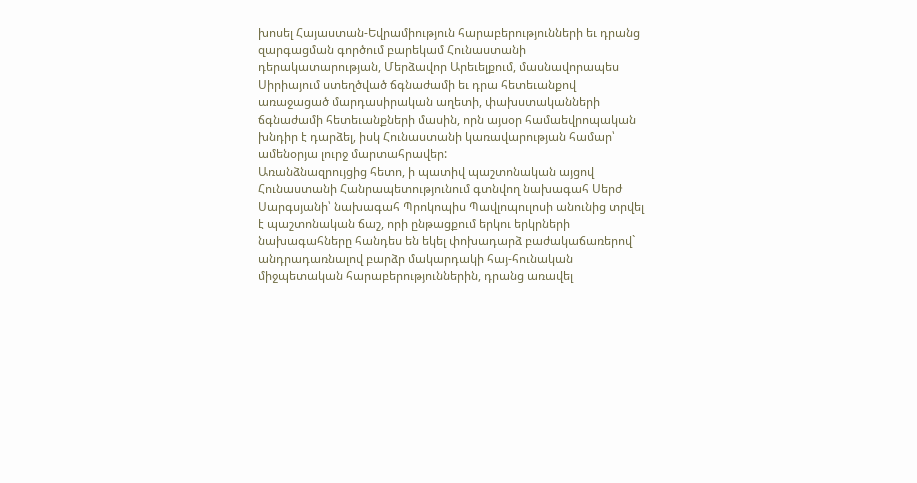խոսել Հայաստան-Եվրամիություն հարաբերությունների եւ դրանց զարգացման գործում բարեկամ Հունաստանի դերակատարության, Մերձավոր Արեւելքում, մասնավորապես Սիրիայում ստեղծված ճգնաժամի եւ դրա հետեւանքով առաջացած մարդասիրական աղետի, փախստականների ճգնաժամի հետեւանքների մասին, որն այսօր համաեվրոպական խնդիր է դարձել, իսկ Հունաստանի կառավարության համար՝ ամենօրյա լուրջ մարտահրավեր:
Առանձնազրույցից հետո, ի պատիվ պաշտոնական այցով Հունաստանի Հանրապետությունում գտնվող նախագահ Սերժ Սարգսյանի՝ նախագահ Պրոկոպիս Պավլոպուլոսի անունից տրվել է պաշտոնական ճաշ, որի ընթացքում երկու երկրների նախագահները հանդես են եկել փոխադարձ բաժակաճառերով` անդրադառնալով բարձր մակարդակի հայ-հունական միջպետական հարաբերություններին, դրանց առավել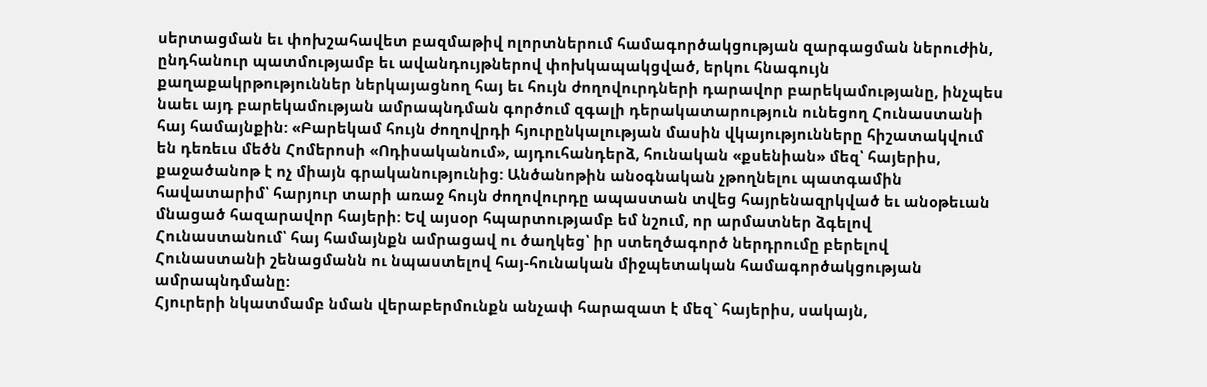սերտացման եւ փոխշահավետ բազմաթիվ ոլորտներում համագործակցության զարգացման ներուժին, ընդհանուր պատմությամբ եւ ավանդույթներով փոխկապակցված, երկու հնագույն քաղաքակրթություններ ներկայացնող հայ եւ հույն ժողովուրդների դարավոր բարեկամությանը, ինչպես նաեւ այդ բարեկամության ամրապնդման գործում զգալի դերակատարություն ունեցող Հունաստանի հայ համայնքին: «Բարեկամ հույն ժողովրդի հյուրընկալության մասին վկայությունները հիշատակվում են դեռեւս մեծն Հոմերոսի «Ոդիսականում», այդուհանդերձ, հունական «քսենիան» մեզ՝ հայերիս, քաջածանոթ է ոչ միայն գրականությունից: Անծանոթին անօգնական չթողնելու պատգամին հավատարիմ՝ հարյուր տարի առաջ հույն ժողովուրդը ապաստան տվեց հայրենազրկված եւ անօթեւան մնացած հազարավոր հայերի: Եվ այսօր հպարտությամբ եմ նշում, որ արմատներ ձգելով Հունաստանում՝ հայ համայնքն ամրացավ ու ծաղկեց՝ իր ստեղծագործ ներդրումը բերելով Հունաստանի շենացմանն ու նպաստելով հայ-հունական միջպետական համագործակցության ամրապնդմանը:
Հյուրերի նկատմամբ նման վերաբերմունքն անչափ հարազատ է մեզ` հայերիս, սակայն,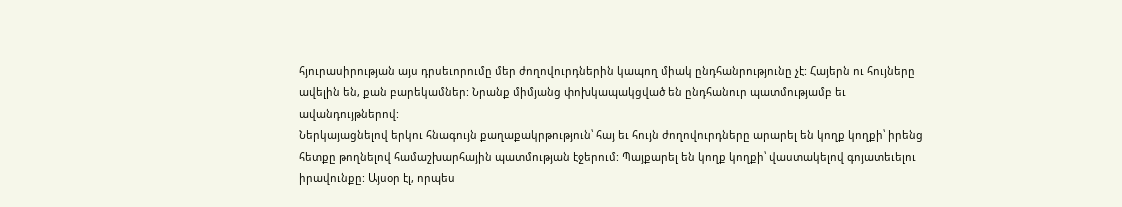հյուրասիրության այս դրսեւորումը մեր ժողովուրդներին կապող միակ ընդհանրությունը չէ: Հայերն ու հույները ավելին են, քան բարեկամներ: Նրանք միմյանց փոխկապակցված են ընդհանուր պատմությամբ եւ ավանդույթներով:
Ներկայացնելով երկու հնագույն քաղաքակրթություն՝ հայ եւ հույն ժողովուրդները արարել են կողք կողքի՝ իրենց հետքը թողնելով համաշխարհային պատմության էջերում: Պայքարել են կողք կողքի՝ վաստակելով գոյատեւելու իրավունքը: Այսօր էլ, որպես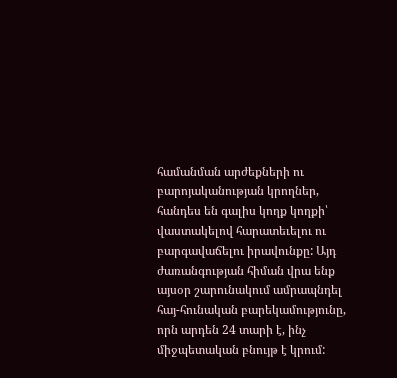համանման արժեքների ու բարոյականության կրողներ, հանդես են գալիս կողք կողքի՝ վաստակելով հարատեւելու ու բարգավաճելու իրավունքը: Այդ ժառանգության հիման վրա ենք այսօր շարունակում ամրապնդել հայ-հունական բարեկամությունը, որն արդեն 24 տարի է, ինչ միջպետական բնույթ է կրում: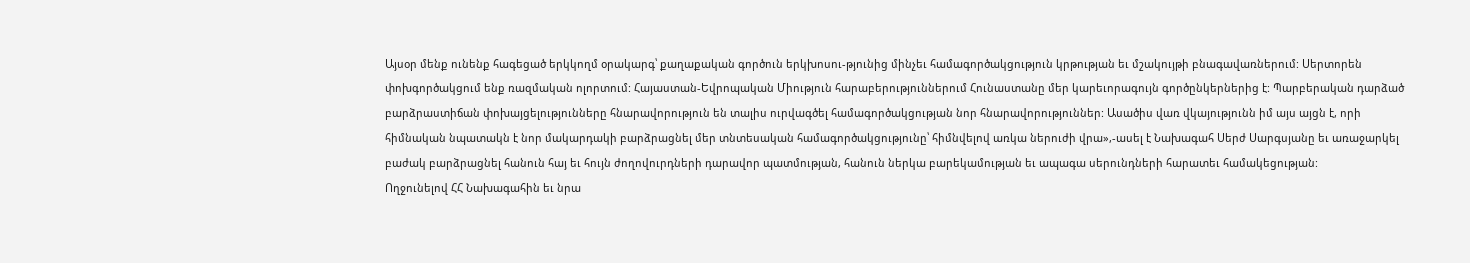Այսօր մենք ունենք հագեցած երկկողմ օրակարգ՝ քաղաքական գործուն երկխոսու-թյունից մինչեւ համագործակցություն կրթության եւ մշակույթի բնագավառներում: Սերտորեն փոխգործակցում ենք ռազմական ոլորտում: Հայաստան-Եվրոպական Միություն հարաբերություններում Հունաստանը մեր կարեւորագույն գործընկերներից է: Պարբերական դարձած բարձրաստիճան փոխայցելությունները հնարավորություն են տալիս ուրվագծել համագործակցության նոր հնարավորություններ: Ասածիս վառ վկայությունն իմ այս այցն է, որի հիմնական նպատակն է նոր մակարդակի բարձրացնել մեր տնտեսական համագործակցությունը՝ հիմնվելով առկա ներուժի վրա»,-ասել է Նախագահ Սերժ Սարգսյանը եւ առաջարկել բաժակ բարձրացնել հանուն հայ եւ հույն ժողովուրդների դարավոր պատմության, հանուն ներկա բարեկամության եւ ապագա սերունդների հարատեւ համակեցության:
Ողջունելով ՀՀ Նախագահին եւ նրա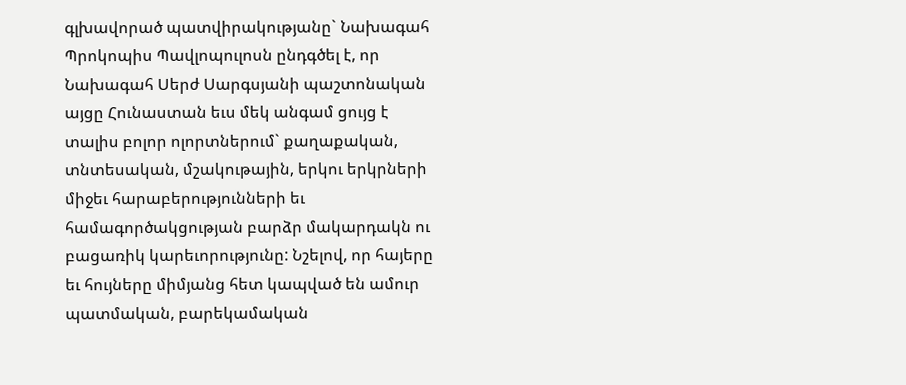գլխավորած պատվիրակությանը` Նախագահ Պրոկոպիս Պավլոպուլոսն ընդգծել է, որ Նախագահ Սերժ Սարգսյանի պաշտոնական այցը Հունաստան եւս մեկ անգամ ցույց է տալիս բոլոր ոլորտներում` քաղաքական, տնտեսական, մշակութային, երկու երկրների միջեւ հարաբերությունների եւ համագործակցության բարձր մակարդակն ու բացառիկ կարեւորությունը: Նշելով, որ հայերը եւ հույները միմյանց հետ կապված են ամուր պատմական, բարեկամական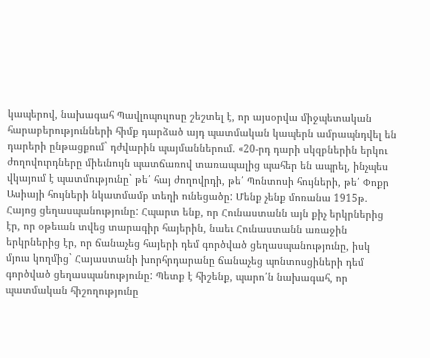կապերով, նախագահ Պավլոպուլոսը շեշտել է, որ այսօրվա միջպետական հարաբերությունների հիմք դարձած այդ պատմական կապերն ամրապնդվել են դարերի ընթացքում` դժվարին պայմաններում. «20-րդ դարի սկզբներին երկու ժողովուրդները միեւնույն պատճառով տառապալից պահեր են ապրել, ինչպես վկայում է պատմությունը` թե՛ հայ ժողովրդի, թե՛ Պոնտոսի հույների, թե՛ Փոքր Ասիայի հույների նկատմամբ տեղի ունեցածը: Մենք չենք մոռանա 1915թ. Հայոց ցեղասպանությունը: Հպարտ ենք, որ Հունաստանն այն քիչ երկրներից էր, որ օթեւան տվեց տարագիր հայերին, նաեւ Հունաստանն առաջին երկրներից էր, որ ճանաչեց հայերի դեմ գործված ցեղասպանությունը, իսկ մյուս կողմից` Հայաստանի խորհրդարանը ճանաչեց պոնտոսցիների դեմ գործված ցեղասպանությունը: Պետք է հիշենք, պարո՛ն նախագահ, որ պատմական հիշողությունը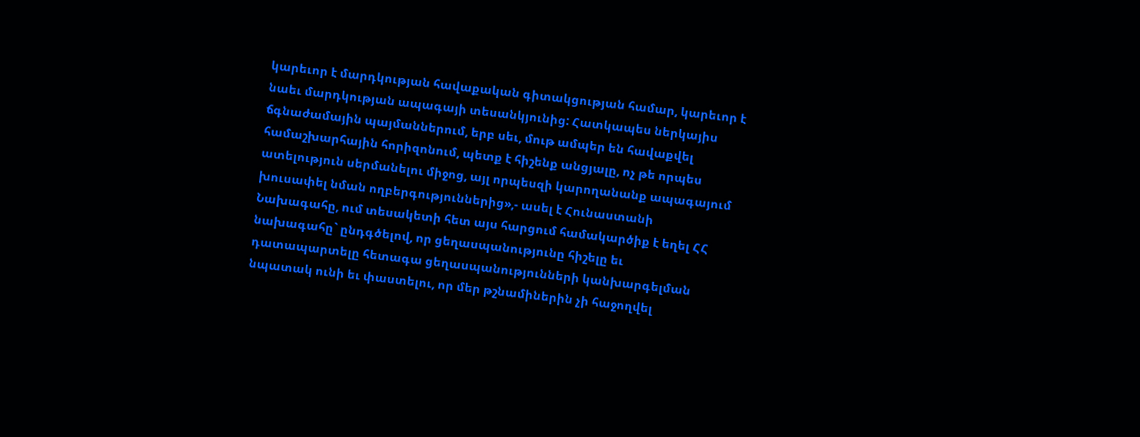կարեւոր է մարդկության հավաքական գիտակցության համար, կարեւոր է նաեւ մարդկության ապագայի տեսանկյունից: Հատկապես ներկայիս ճգնաժամային պայմաններում, երբ սեւ, մութ ամպեր են հավաքվել համաշխարհային հորիզոնում, պետք է հիշենք անցյալը, ոչ թե որպես ատելություն սերմանելու միջոց, այլ որպեսզի կարողանանք ապագայում խուսափել նման ողբերգություններից»,- ասել է Հունաստանի Նախագահը, ում տեսակետի հետ այս հարցում համակարծիք է եղել ՀՀ նախագահը` ընդգծելով, որ ցեղասպանությունը հիշելը եւ դատապարտելը հետագա ցեղասպանությունների կանխարգելման նպատակ ունի եւ փաստելու, որ մեր թշնամիներին չի հաջողվել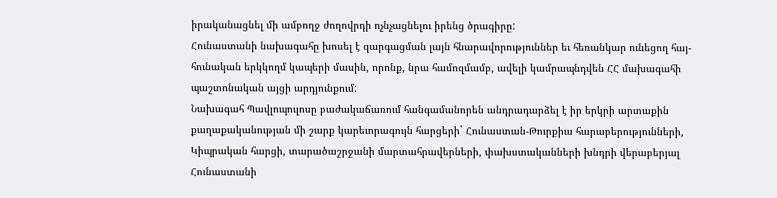իրականացնել մի ամբողջ ժողովրդի ոչնչացնելու իրենց ծրագիրը:
Հունաստանի նախագահը խոսել է զարգացման լայն հնարավորություններ եւ հեռանկար ունեցող հայ-հունական երկկողմ կապերի մասին, որոնք, նրա համոզմամբ, ավելի կամրապնդվեն ՀՀ մախագահի պաշտոնական այցի արդյունքում:
Նախագահ Պավլոպուլոսը բաժակաճառում հանգամանորեն անդրադարձել է իր երկրի արտաքին քաղաքականության մի շարք կարեւորագույն հարցերի` Հունաստան-Թուրքիա հարաբերությունների, Կիպրական հարցի, տարածաշրջանի մարտահրավերների, փախստականների խնդրի վերաբերյալ Հունաստանի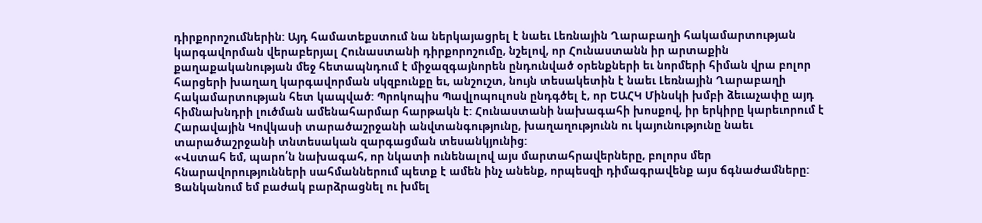դիրքորոշումներին: Այդ համատեքստում նա ներկայացրել է նաեւ Լեռնային Ղարաբաղի հակամարտության կարգավորման վերաբերյալ Հունաստանի դիրքորոշումը, նշելով, որ Հունաստանն իր արտաքին քաղաքականության մեջ հետապնդում է միջազգայնորեն ընդունված օրենքների եւ նորմերի հիման վրա բոլոր հարցերի խաղաղ կարգավորման սկզբունքը եւ, անշուշտ, նույն տեսակետին է նաեւ Լեռնային Ղարաբաղի հակամարտության հետ կապված: Պրոկոպիս Պավլոպուլոսն ընդգծել է, որ ԵԱՀԿ Մինսկի խմբի ձեւաչափը այդ հիմնախնդրի լուծման ամենահարմար հարթակն է: Հունաստանի նախագահի խոսքով, իր երկիրը կարեւորում է Հարավային Կովկասի տարածաշրջանի անվտանգությունը, խաղաղությունն ու կայունությունը նաեւ տարածաշրջանի տնտեսական զարգացման տեսանկյունից:
«Վստահ եմ, պարո՛ն նախագահ, որ նկատի ունենալով այս մարտահրավերները, բոլորս մեր հնարավորությունների սահմաններում պետք է ամեն ինչ անենք, որպեսզի դիմագրավենք այս ճգնաժամները:
Ցանկանում եմ բաժակ բարձրացնել ու խմել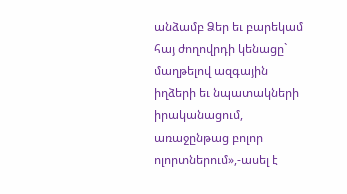անձամբ Ձեր եւ բարեկամ հայ ժողովրդի կենացը` մաղթելով ազգային իղձերի եւ նպատակների իրականացում, առաջընթաց բոլոր ոլորտներում»,-ասել է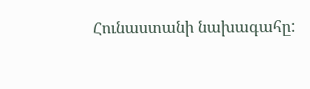Հունաստանի նախագահը: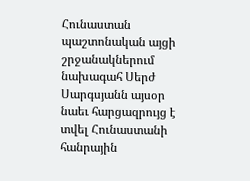Հունաստան պաշտոնական այցի շրջանակներում նախագահ Սերժ Սարգսյանն այսօր նաեւ հարցազրույց է տվել Հունաստանի հանրային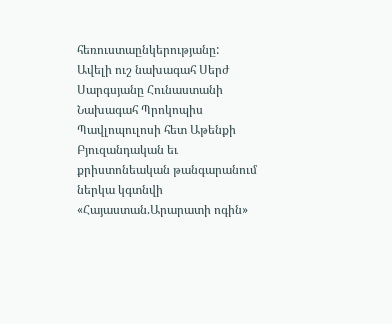հեռուստաընկերությանը:
Ավելի ուշ նախագահ Սերժ Սարգսյանը Հունաստանի Նախագահ Պրոկոպիս Պավլոպուլոսի հետ Աթենքի Բյուզանդական եւ քրիստոնեական թանգարանում ներկա կգտնվի «Հայաստան.Արարատի ոգին»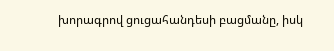խորագրով ցուցահանդեսի բացմանը, իսկ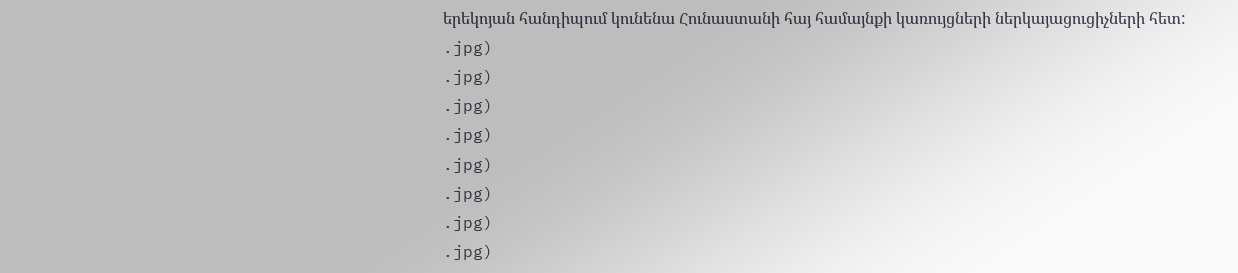երեկոյան հանդիպում կունենա Հունաստանի հայ համայնքի կառույցների ներկայացուցիչների հետ:
.jpg)
.jpg)
.jpg)
.jpg)
.jpg)
.jpg)
.jpg)
.jpg)